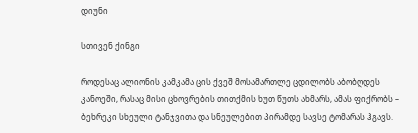დიუნი

სთივენ ქინგი

როდესაც ალიონის კამკამა ცის ქვეშ მოსამართლე ცდილობს აბობღდეს კანოეში, რასაც მისი ცხოვრების თითქმის ხუთ წუთს ახმარს, ამას ფიქრობს – ბეხრეკი სხეული ტანჯვითა და სნეულებით პირამდე სავსე ტომარას ჰგავს.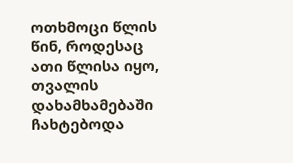ოთხმოცი წლის წინ, როდესაც ათი წლისა იყო, თვალის დახამხამებაში ჩახტებოდა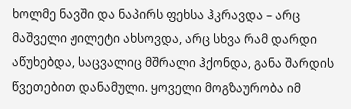ხოლმე ნავში და ნაპირს ფეხსა ჰკრავდა – არც მაშველი ჟილეტი ახსოვდა, არც სხვა რამ დარდი აწუხებდა, საცვალიც მშრალი ჰქონდა, განა შარდის წვეთებით დანამული. ყოველი მოგზაურობა იმ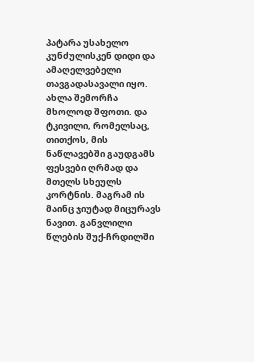პატარა უსახელო კუნძულისკენ დიდი და ამაღელვებელი თავგადასავალი იყო. ახლა შემორჩა მხოლოდ შფოთი. და ტკივილი, რომელსაც, თითქოს, მის ნაწლავებში გაუდგამს ფესვები ღრმად და მთელს სხეულს კორტნის. მაგრამ ის მაინც ჯიუტად მიცურავს ნავით. განვლილი წლების შუქ-ჩრდილში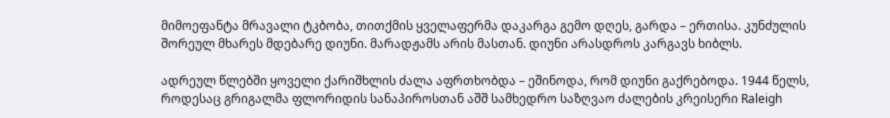მიმოეფანტა მრავალი ტკბობა, თითქმის ყველაფერმა დაკარგა გემო დღეს, გარდა – ერთისა. კუნძულის შორეულ მხარეს მდებარე დიუნი. მარადჟამს არის მასთან. დიუნი არასდროს კარგავს ხიბლს.

ადრეულ წლებში ყოველი ქარიშხლის ძალა აფრთხობდა – ეშინოდა, რომ დიუნი გაქრებოდა. 1944 წელს, როდესაც გრიგალმა ფლორიდის სანაპიროსთან აშშ სამხედრო საზღვაო ძალების კრეისერი Raleigh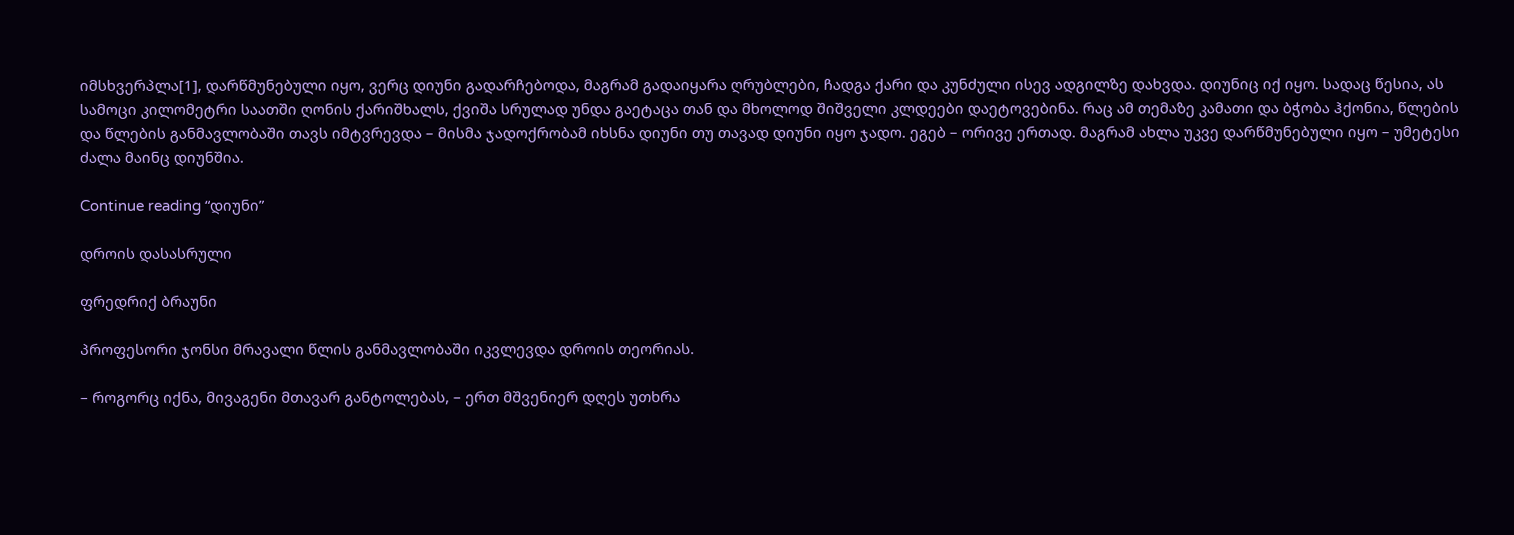იმსხვერპლა[1], დარწმუნებული იყო, ვერც დიუნი გადარჩებოდა, მაგრამ გადაიყარა ღრუბლები, ჩადგა ქარი და კუნძული ისევ ადგილზე დახვდა. დიუნიც იქ იყო. სადაც წესია, ას სამოცი კილომეტრი საათში ღონის ქარიშხალს, ქვიშა სრულად უნდა გაეტაცა თან და მხოლოდ შიშველი კლდეები დაეტოვებინა. რაც ამ თემაზე კამათი და ბჭობა ჰქონია, წლების და წლების განმავლობაში თავს იმტვრევდა – მისმა ჯადოქრობამ იხსნა დიუნი თუ თავად დიუნი იყო ჯადო. ეგებ – ორივე ერთად. მაგრამ ახლა უკვე დარწმუნებული იყო – უმეტესი ძალა მაინც დიუნშია.

Continue reading “დიუნი”

დროის დასასრული

ფრედრიქ ბრაუნი

პროფესორი ჯონსი მრავალი წლის განმავლობაში იკვლევდა დროის თეორიას.

– როგორც იქნა, მივაგენი მთავარ განტოლებას, – ერთ მშვენიერ დღეს უთხრა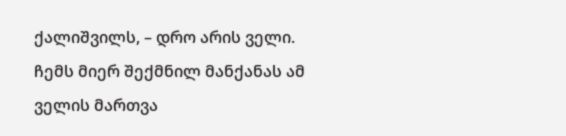ქალიშვილს, – დრო არის ველი. ჩემს მიერ შექმნილ მანქანას ამ ველის მართვა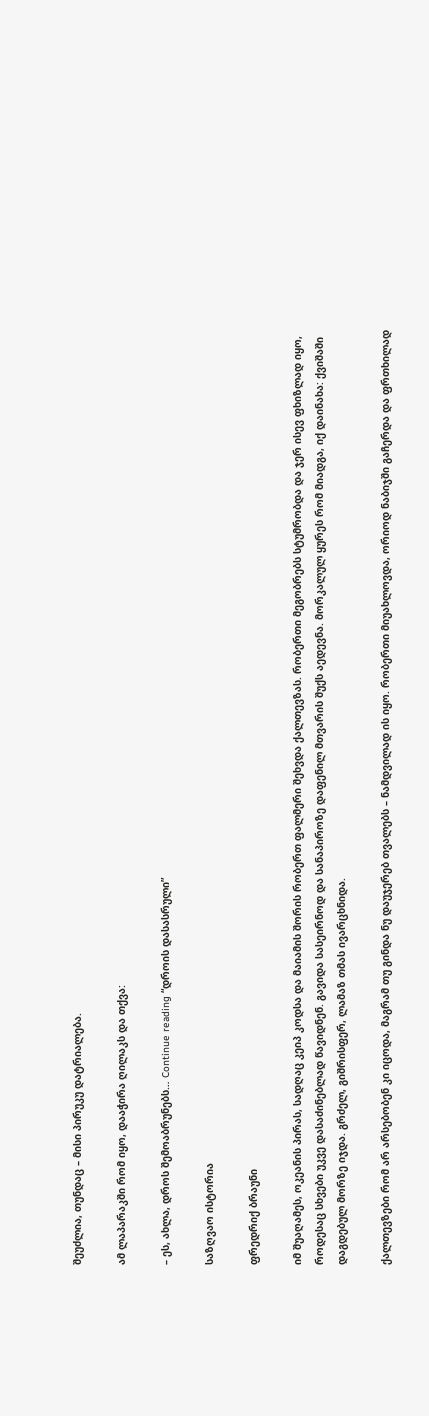შეუძლია, თუნდაც – მისი პირუკუ დატრიალება.

ამ ლაპარაკში რომ იყო, დააჭირა ღილაკს და თქვა:

– ეს, ახლა, დროს შემოაბრუნებს… Continue reading “დროის დასასრული”

საზღვაო ისტორია

ფრედრიქ ბრაუნი

იმ შუაღამეს, ოკეანის პირას, სადღაც კეიპ კოდსა და მაიამის შორის რობერთ ფალმერი შეხვდა ქალთევზას. რობერთი მეგობრებს სტუმრობდა და ჯერ ისევ ფხიზლად იყო, როდესაც სხვები უკვე დასაძინებლად წავიდნენ. გავიდა სასეირნოდ და სანაპიროზე დაფენილ მთვარის შუქს აედევნა. მორკალულ ყურეს რომ მიადგა, იქ დაინახა: ქვიშაში დაგდებულ მორზე იჯდა. გრძელ, გიშრისფერ, ლამაზ თმას ივარცხნიდა.

ქალთევზები რომ არ არსებობენ კი იცოდა, მაგრამ თუ გინდა ნუ დაუჯერებ თვალებს – ნამდვილად ის იყო. რობერთი მიუახლოვდა, ორიოდ ნაბიჯში გაჩერდა და ფრთხილად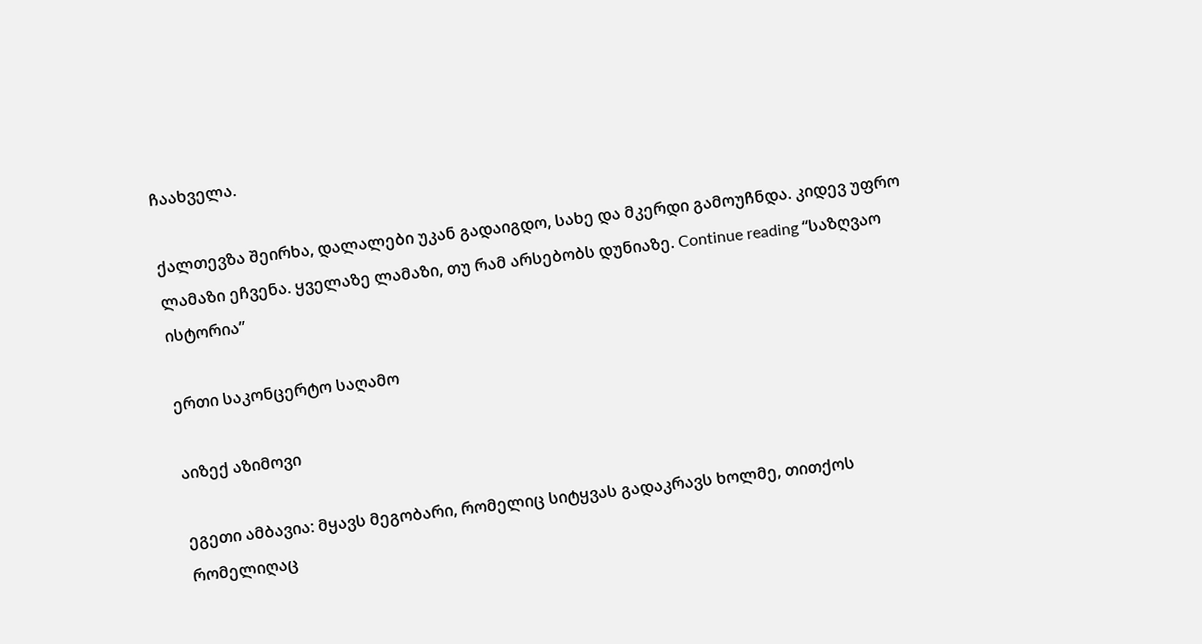ჩაახველა.

ქალთევზა შეირხა, დალალები უკან გადაიგდო, სახე და მკერდი გამოუჩნდა. კიდევ უფრო ლამაზი ეჩვენა. ყველაზე ლამაზი, თუ რამ არსებობს დუნიაზე. Continue reading “საზღვაო ისტორია”

ერთი საკონცერტო საღამო

აიზექ აზიმოვი

ეგეთი ამბავია: მყავს მეგობარი, რომელიც სიტყვას გადაკრავს ხოლმე, თითქოს რომელიღაც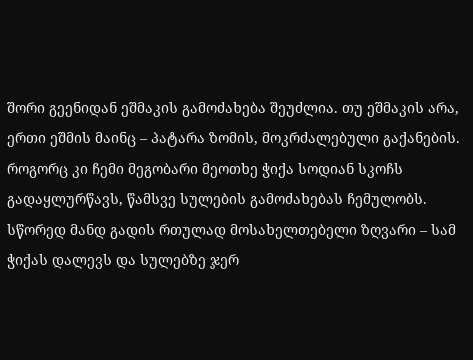შორი გეენიდან ეშმაკის გამოძახება შეუძლია. თუ ეშმაკის არა, ერთი ეშმის მაინც – პატარა ზომის, მოკრძალებული გაქანების. როგორც კი ჩემი მეგობარი მეოთხე ჭიქა სოდიან სკოჩს გადაყლურწავს, წამსვე სულების გამოძახებას ჩემულობს. სწორედ მანდ გადის რთულად მოსახელთებელი ზღვარი – სამ ჭიქას დალევს და სულებზე ჯერ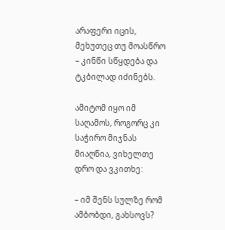არაფერი იცის, მეხუთეც თუ მოასწრო – კინწი სწყდება და ტკბილად იძინებს.

ამიტომ იყო იმ საღამოს, როგორც კი საჭირო მიჯნას მიაღწია, ვიხელთე დრო და ვკითხე:

– იმ შენს სულზე რომ ამბობდი, გახსოვს?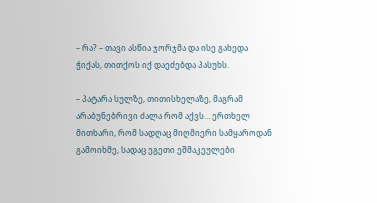– რა? – თავი ასწია ჯორჯმა და ისე გახედა ჭიქას, თითქოს იქ დაეძებდა პასუხს.

– პატარა სულზე, თითისხელაზე, მაგრამ არაბუნებრივი ძალა რომ აქვს… ერთხელ მითხარი, რომ სადღაც მიღმიერი სამყაროდან გამოიხმე, სადაც ეგეთი ეშმაკეულები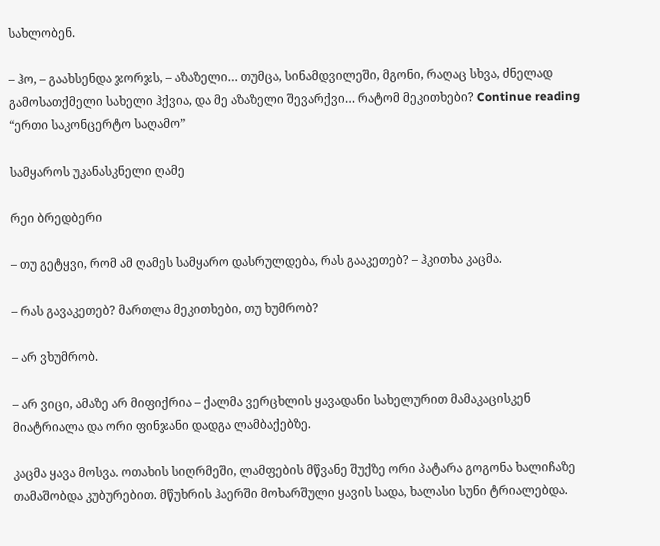სახლობენ.

– ჰო, – გაახსენდა ჯორჯს, – აზაზელი… თუმცა, სინამდვილეში, მგონი, რაღაც სხვა, ძნელად გამოსათქმელი სახელი ჰქვია, და მე აზაზელი შევარქვი… რატომ მეკითხები? Continue reading “ერთი საკონცერტო საღამო”

სამყაროს უკანასკნელი ღამე

რეი ბრედბერი

– თუ გეტყვი, რომ ამ ღამეს სამყარო დასრულდება, რას გააკეთებ? – ჰკითხა კაცმა.

– რას გავაკეთებ? მართლა მეკითხები, თუ ხუმრობ?

– არ ვხუმრობ.

– არ ვიცი, ამაზე არ მიფიქრია – ქალმა ვერცხლის ყავადანი სახელურით მამაკაცისკენ მიატრიალა და ორი ფინჯანი დადგა ლამბაქებზე.

კაცმა ყავა მოსვა. ოთახის სიღრმეში, ლამფების მწვანე შუქზე ორი პატარა გოგონა ხალიჩაზე თამაშობდა კუბურებით. მწუხრის ჰაერში მოხარშული ყავის სადა, ხალასი სუნი ტრიალებდა.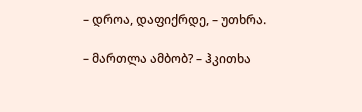– დროა, დაფიქრდე, – უთხრა.

– მართლა ამბობ? – ჰკითხა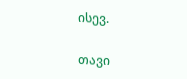ისევ.

თავი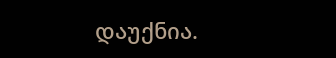დაუქნია.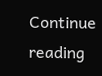Continue reading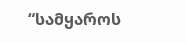“სამყაროს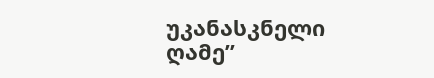უკანასკნელი ღამე”